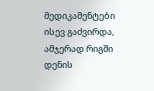მედიკამენტები ისევ გაძვირდა, ამჯერად რიგში დენის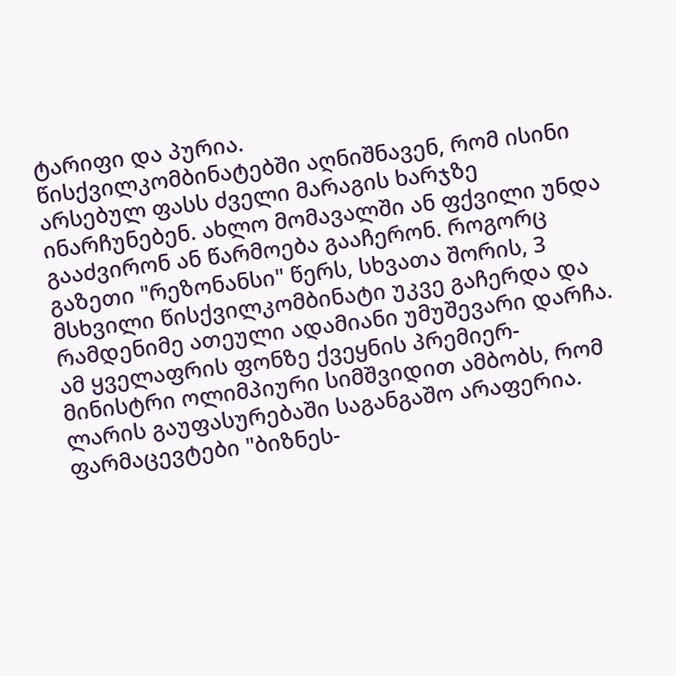ტარიფი და პურია.
წისქვილკომბინატებში აღნიშნავენ, რომ ისინი არსებულ ფასს ძველი მარაგის ხარჯზე ინარჩუნებენ. ახლო მომავალში ან ფქვილი უნდა გააძვირონ ან წარმოება გააჩერონ. როგორც გაზეთი "რეზონანსი" წერს, სხვათა შორის, 3 მსხვილი წისქვილკომბინატი უკვე გაჩერდა და რამდენიმე ათეული ადამიანი უმუშევარი დარჩა. ამ ყველაფრის ფონზე ქვეყნის პრემიერ-მინისტრი ოლიმპიური სიმშვიდით ამბობს, რომ ლარის გაუფასურებაში საგანგაშო არაფერია.
ფარმაცევტები "ბიზნეს-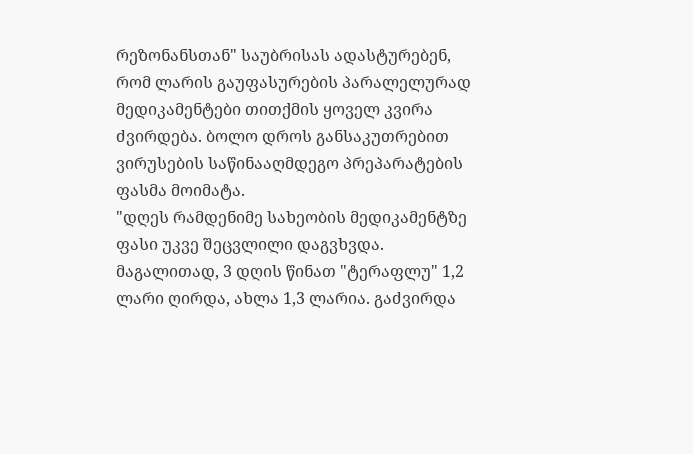რეზონანსთან" საუბრისას ადასტურებენ, რომ ლარის გაუფასურების პარალელურად მედიკამენტები თითქმის ყოველ კვირა ძვირდება. ბოლო დროს განსაკუთრებით ვირუსების საწინააღმდეგო პრეპარატების ფასმა მოიმატა.
"დღეს რამდენიმე სახეობის მედიკამენტზე ფასი უკვე შეცვლილი დაგვხვდა. მაგალითად, 3 დღის წინათ "ტერაფლუ" 1,2 ლარი ღირდა, ახლა 1,3 ლარია. გაძვირდა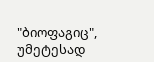"ბიოფაგიც", უმეტესად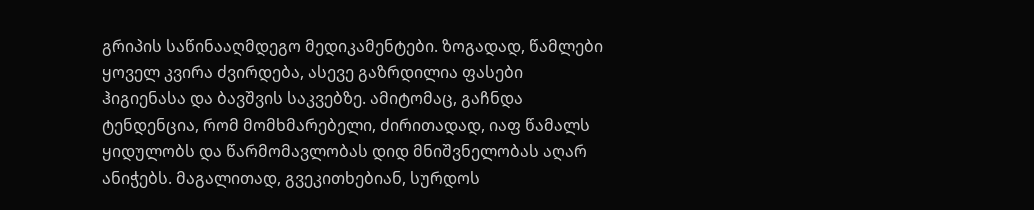გრიპის საწინააღმდეგო მედიკამენტები. ზოგადად, წამლები ყოველ კვირა ძვირდება, ასევე გაზრდილია ფასები ჰიგიენასა და ბავშვის საკვებზე. ამიტომაც, გაჩნდა ტენდენცია, რომ მომხმარებელი, ძირითადად, იაფ წამალს ყიდულობს და წარმომავლობას დიდ მნიშვნელობას აღარ ანიჭებს. მაგალითად, გვეკითხებიან, სურდოს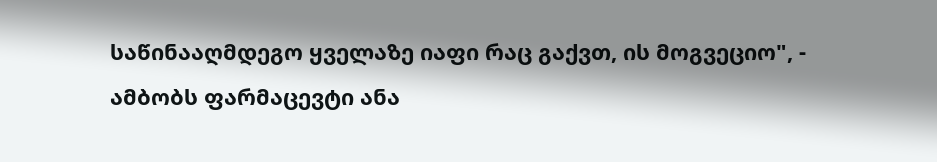საწინააღმდეგო ყველაზე იაფი რაც გაქვთ, ის მოგვეციო", - ამბობს ფარმაცევტი ანა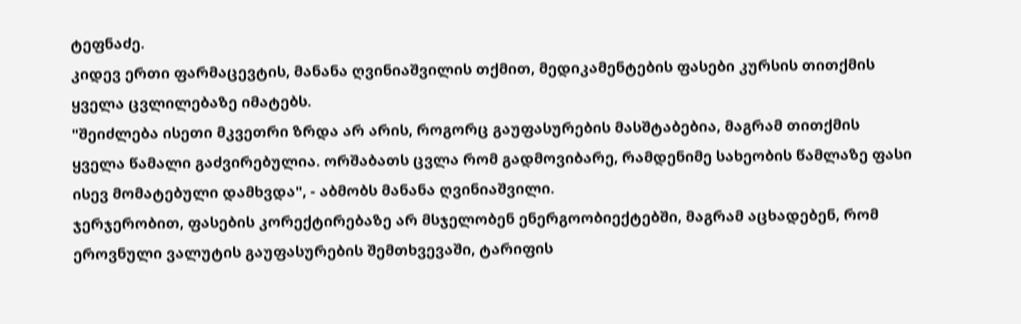ტეფნაძე.
კიდევ ერთი ფარმაცევტის, მანანა ღვინიაშვილის თქმით, მედიკამენტების ფასები კურსის თითქმის ყველა ცვლილებაზე იმატებს.
"შეიძლება ისეთი მკვეთრი ზრდა არ არის, როგორც გაუფასურების მასშტაბებია, მაგრამ თითქმის ყველა წამალი გაძვირებულია. ორშაბათს ცვლა რომ გადმოვიბარე, რამდენიმე სახეობის წამლაზე ფასი ისევ მომატებული დამხვდა", - აბმობს მანანა ღვინიაშვილი.
ჯერჯერობით, ფასების კორექტირებაზე არ მსჯელობენ ენერგოობიექტებში, მაგრამ აცხადებენ, რომ ეროვნული ვალუტის გაუფასურების შემთხვევაში, ტარიფის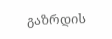გაზრდის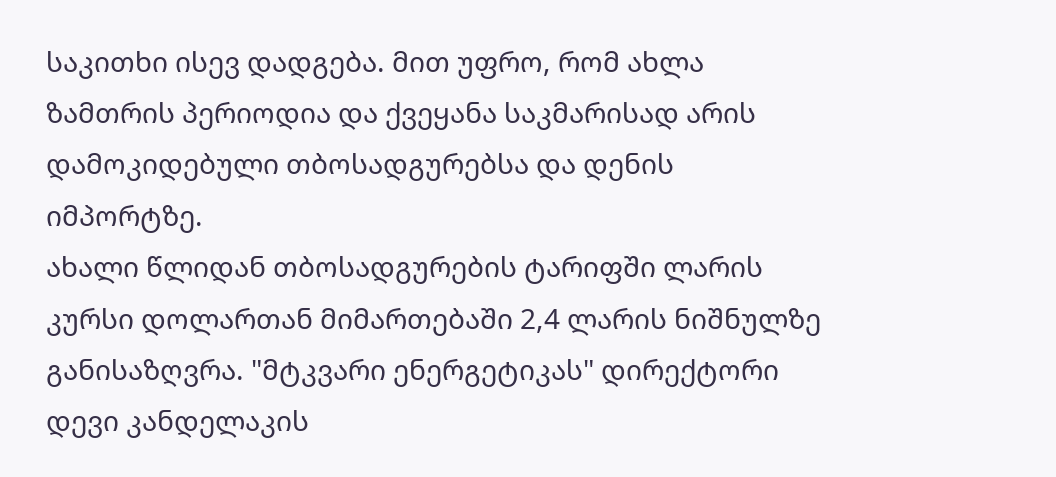საკითხი ისევ დადგება. მით უფრო, რომ ახლა ზამთრის პერიოდია და ქვეყანა საკმარისად არის დამოკიდებული თბოსადგურებსა და დენის იმპორტზე.
ახალი წლიდან თბოსადგურების ტარიფში ლარის კურსი დოლართან მიმართებაში 2,4 ლარის ნიშნულზე განისაზღვრა. "მტკვარი ენერგეტიკას" დირექტორი დევი კანდელაკის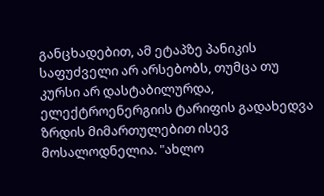განცხადებით, ამ ეტაპზე პანიკის საფუძველი არ არსებობს, თუმცა თუ კურსი არ დასტაბილურდა, ელექტროენერგიის ტარიფის გადახედვა ზრდის მიმართულებით ისევ მოსალოდნელია. "ახლო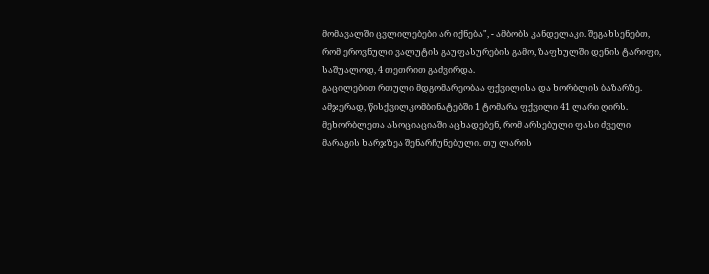მომავალში ცვლილებები არ იქნება", - ამბობს კანდელაკი. შეგახსენებთ, რომ ეროვნული ვალუტის გაუფასურების გამო, ზაფხულში დენის ტარიფი, საშუალოდ, 4 თეთრით გაძვირდა.
გაცილებით რთული მდგომარეობაა ფქვილისა და ხორბლის ბაზარზე. ამჯერად, წისქვილკომბინატებში 1 ტომარა ფქვილი 41 ლარი ღირს. მეხორბლეთა ასოციაციაში აცხადებენ, რომ არსებული ფასი ძველი მარაგის ხარჯზეა შენარჩუნებული. თუ ლარის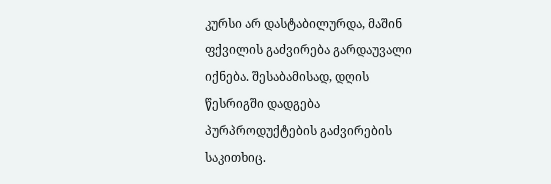კურსი არ დასტაბილურდა, მაშინ ფქვილის გაძვირება გარდაუვალი იქნება. შესაბამისად, დღის წესრიგში დადგება პურპროდუქტების გაძვირების საკითხიც.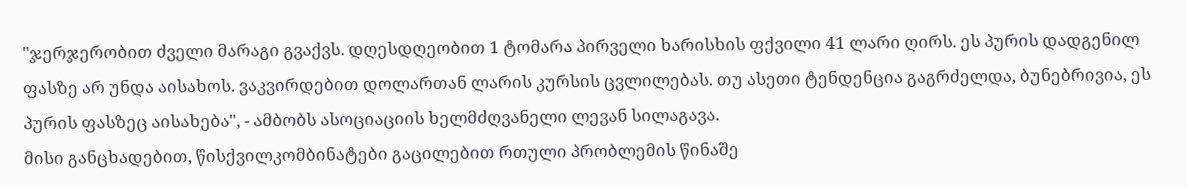"ჯერჯერობით ძველი მარაგი გვაქვს. დღესდღეობით 1 ტომარა პირველი ხარისხის ფქვილი 41 ლარი ღირს. ეს პურის დადგენილ ფასზე არ უნდა აისახოს. ვაკვირდებით დოლართან ლარის კურსის ცვლილებას. თუ ასეთი ტენდენცია გაგრძელდა, ბუნებრივია, ეს პურის ფასზეც აისახება", - ამბობს ასოციაციის ხელმძღვანელი ლევან სილაგავა.
მისი განცხადებით, წისქვილკომბინატები გაცილებით რთული პრობლემის წინაშე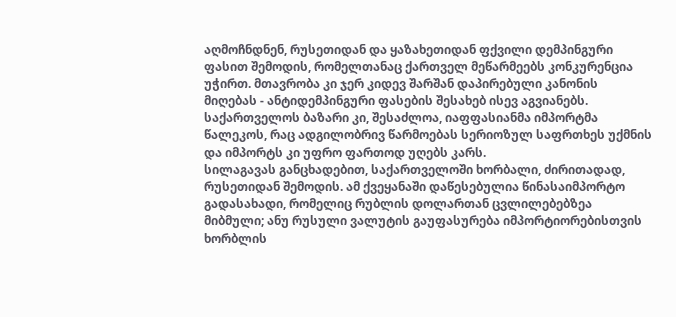აღმოჩნდნენ, რუსეთიდან და ყაზახეთიდან ფქვილი დემპინგური ფასით შემოდის, რომელთანაც ქართველ მეწარმეებს კონკურენცია უჭირთ. მთავრობა კი ჯერ კიდევ შარშან დაპირებული კანონის მიღებას - ანტიდემპინგური ფასების შესახებ ისევ აგვიანებს. საქართველოს ბაზარი კი, შესაძლოა, იაფფასიანმა იმპორტმა წალეკოს, რაც ადგილობრივ წარმოებას სერიოზულ საფრთხეს უქმნის და იმპორტს კი უფრო ფართოდ უღებს კარს.
სილაგავას განცხადებით, საქართველოში ხორბალი, ძირითადად, რუსეთიდან შემოდის. ამ ქვეყანაში დაწესებულია წინასაიმპორტო გადასახადი, რომელიც რუბლის დოლართან ცვლილებებზეა მიბმული; ანუ რუსული ვალუტის გაუფასურება იმპორტიორებისთვის ხორბლის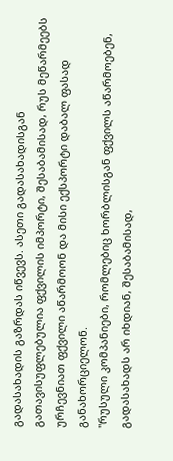გადასახადის გაზრდას იწვევს. ასეთი გადასახადისგან გათავისუფლებულია ფქვილის იმპორტი, შესაბამისად, რუს მეწარმეებს ურჩევნიათ ფქვილი აწარმოონ და მისი ექსპორტი დაბალ ფასად განახორციელონ.
"რუსული კომპანიები, რომლებიც ხორბლისგან ფქვილს აწარმოებენ, გადასახადს არ იხდიან, შესაბამისად,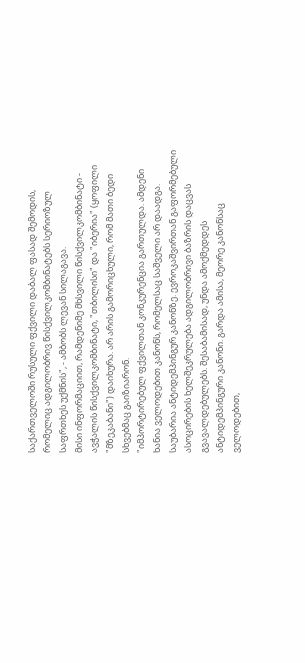საქართველოში რუსული ფქვილი დაბალ ფასად შემოდის, რომელიც ადგილობრივ წისქვილკომბინატებს სერიოზულ საფრთხეს უქმნის", - ამბობს ლევან სილაგავა.
მისი ინფორმაციით, რამდენიმე მხსვილი წისქვილკომბინატი - ავჭალის წისქვილკომბინატი, "თბილისი" და "იბერია" (ყოფილი "მზეკაბანი") დაიხურა. არ არის გამორიცხული, რომ მათი ბედი სხვებმაც გაიზიარონ.
"იმპორტირებულ ფქვილთან კონკურენცია გართულდა. ამდენი ხანია ველოდებით კანონს, რომელსაც საშველი არ დაადგა. საუბარია ანტიდემპინგურ კანონზე. ევროკაშვირთან გაფორმებული ასოცირების ხელშეკრულება ადგილობრივი ბაზრის დაცვას გვავალდებულებს. შესაბამისად, უნდა ამოქმედდეს ანტიდემპინგური კანონი. გარდა ამისა, მეორე კანონსაც ველოდებით,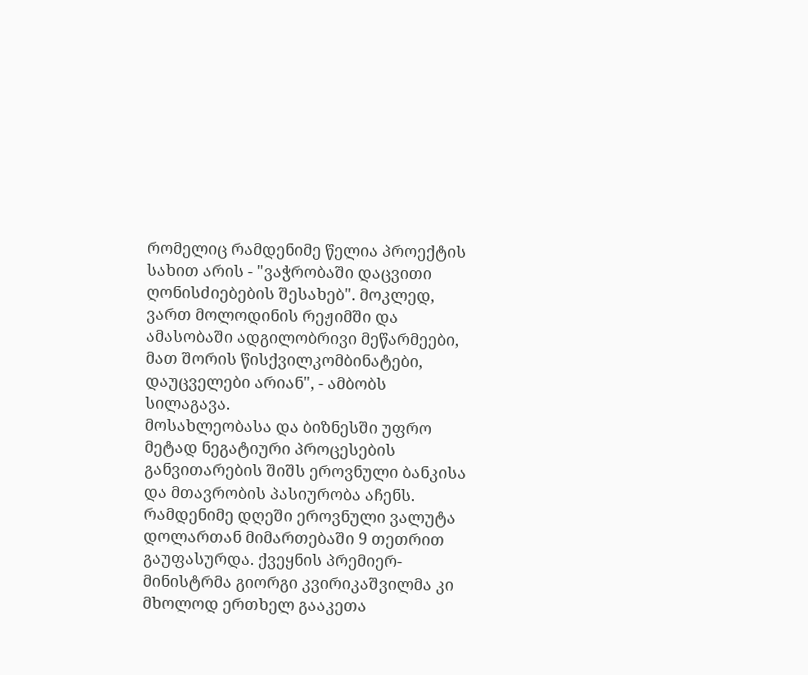რომელიც რამდენიმე წელია პროექტის სახით არის - "ვაჭრობაში დაცვითი ღონისძიებების შესახებ". მოკლედ, ვართ მოლოდინის რეჟიმში და ამასობაში ადგილობრივი მეწარმეები, მათ შორის წისქვილკომბინატები, დაუცველები არიან", - ამბობს სილაგავა.
მოსახლეობასა და ბიზნესში უფრო მეტად ნეგატიური პროცესების განვითარების შიშს ეროვნული ბანკისა და მთავრობის პასიურობა აჩენს. რამდენიმე დღეში ეროვნული ვალუტა დოლართან მიმართებაში 9 თეთრით გაუფასურდა. ქვეყნის პრემიერ-მინისტრმა გიორგი კვირიკაშვილმა კი მხოლოდ ერთხელ გააკეთა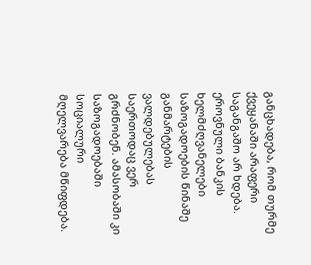განცხადება, რომ თურმე ქვეყანაში არაფერი საგანგაშო არ ხდება. ეროვნული ბანკის ხელმძღვანელები საზოგადოების წინაშე განმარტების ვალდებულებას საერთოდაც ვერ გრძნობენ. ამასობაში კი საზოგადოებაში სოციალური მღელვარება მწიფდება.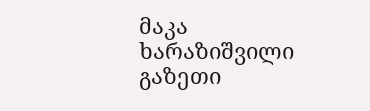მაკა ხარაზიშვილი
გაზეთი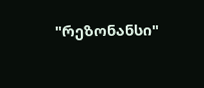"რეზონანსი"